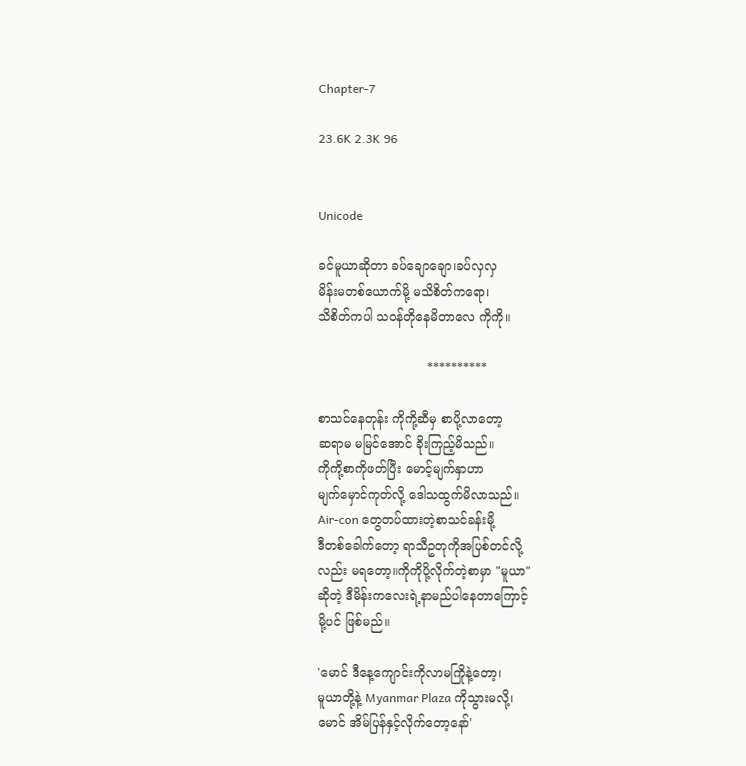Chapter-7

23.6K 2.3K 96


Unicode

ခင်မူယာဆိုတာ ခပ်ချောချော၊ခပ်လှလှ
မိန်းမတစ်ယောက်မို့ မသိစိတ်ကရော၊
သိစိတ်ကပါ သဝန်တိုနေမိတာလေ ကိုကို။

                            **********

စာသင်နေတုန်း ကိုကို့ဆီမှ စာပို့လာတော့
ဆရာမ မမြင်အောင် ခိုးကြည့်မိသည်။
ကိုကို့စာကိုဖတ်ပြီး မောင့်မျက်နှာဟာ
မျက်မှောင်ကုတ်လို့ ဒေါသထွက်မိလာသည်။
Air-con တွေတပ်ထားတဲ့စာသင်ခန်းမို့
ဒီတစ်ခေါက်တော့ ရာသီဥတုကိုအပြစ်တင်လို့
လည်း မရတော့။ကိုကိုပို့လိုက်တဲ့စာမှာ "မူယာ"
ဆိုတဲ့ ဒီမိန်းကလေးရဲ့နာမည်ပါနေတာကြောင့်
မို့ပင် ဖြစ်မည်။

'မောင် ဒီနေ့ကျောင်းကိုလာမကြိုနဲ့တော့၊
မူယာတို့နဲ့ Myanmar Plaza ကိုသွားမလို့၊
မောင် အိမ်ပြန်နှင့်လိုက်တော့နော်'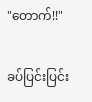"တောက်!!"

ခပ်ပြင်းပြင်း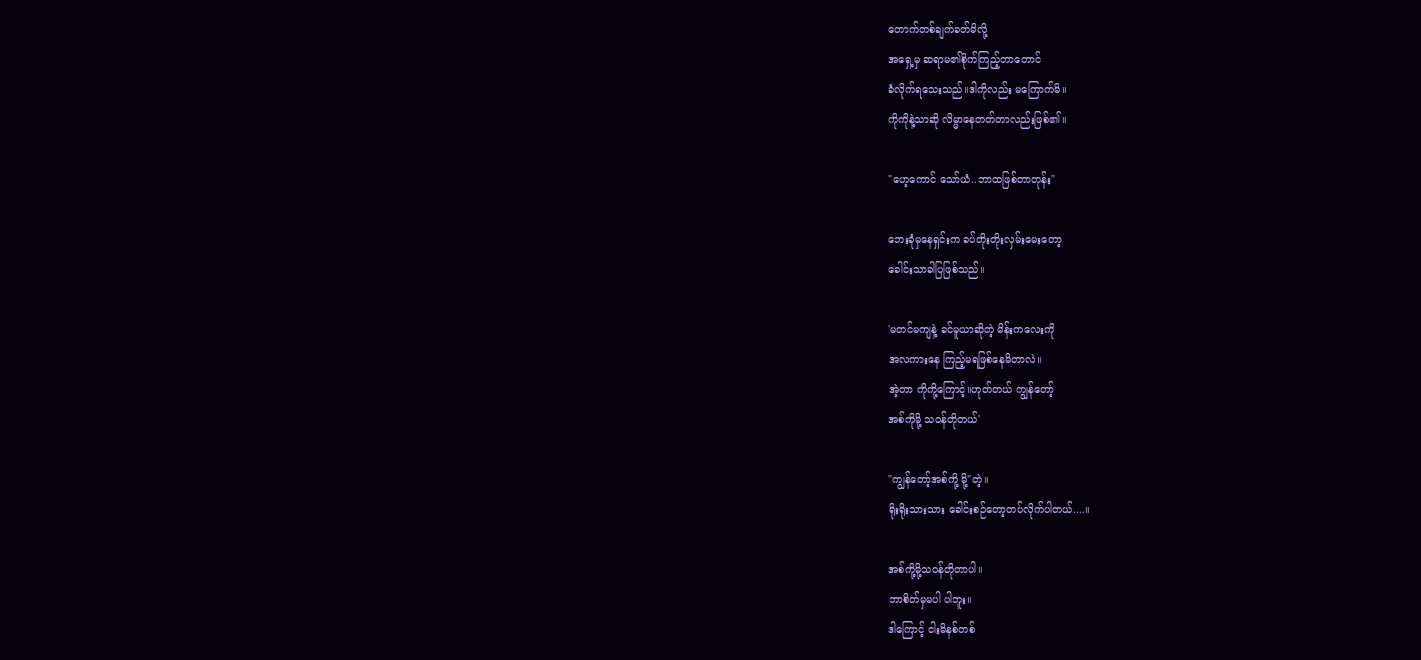တောက်တစ်ချက်ခတ်မိလို့
အရှေ့မှ ဆရာမ၏စိုက်ကြည့်တာတောင်
ခံလိုက်ရသေးသည်။ဒါကိုလည်း မကြောက်မိ။
ကိုကိုနဲ့သာဆို လိမ္မာနေတတ်တာလည်းဖြစ်၏။

"ဟေ့ကောင် သော်ယံ..ဘာထဖြစ်တာတုန်း"

ဘေးခုံမှနေရှင်းက ခပ်တိုးတိုးလှမ်းမေးတော့
ခေါင်းသာခါပြဖြစ်သည်။

'မတင်မကျနဲ့ ခင်မူယာဆိုတဲ့ မိန်းကလေးကို
အလကားနေ ကြည့်မရဖြစ်နေမိတာလဲ။
အဲ့တာ ကိုကို့ကြောင့်။ဟုတ်တယ် ကျွန်တော့်
အစ်ကိုမို့ သဝန်တိုတယ်'

"ကျွန်တော့်အစ်ကို့ မို့"တဲ့။
ရိုးရိုးသားသား ခေါင်းစဉ်တော့တပ်လိုက်ပါတယ်....။

အစ်ကို့မို့သဝန်တိုတာပါ။
ဘာစိတ်မှမပါ ပါဘူး။
ဒါကြောင့် ငါးမိနစ်တစ်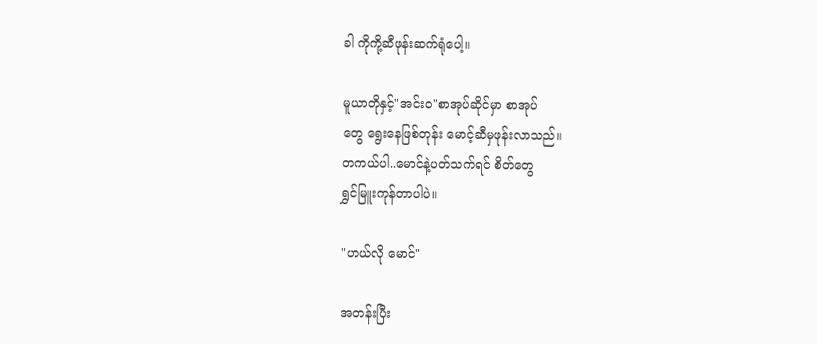ခါ ကိုကို့ဆီဖုန်းဆက်ရုံပေါ့။

မူယာတိုနှင့်"အင်းဝ"စာအုပ်ဆိုင်မှာ စာအုပ်
တွေ ရွေးနေဖြစ်တုန်း မောင့်ဆီမှဖုန်းလာသည်။
တကယ်ပါ..မောင်နဲ့ပတ်သက်ရင် စိတ်တွေ
ရွှင်မြူးကုန်တာပါပဲ။

"ဟယ်လို မောင်"

အတန်းပြီး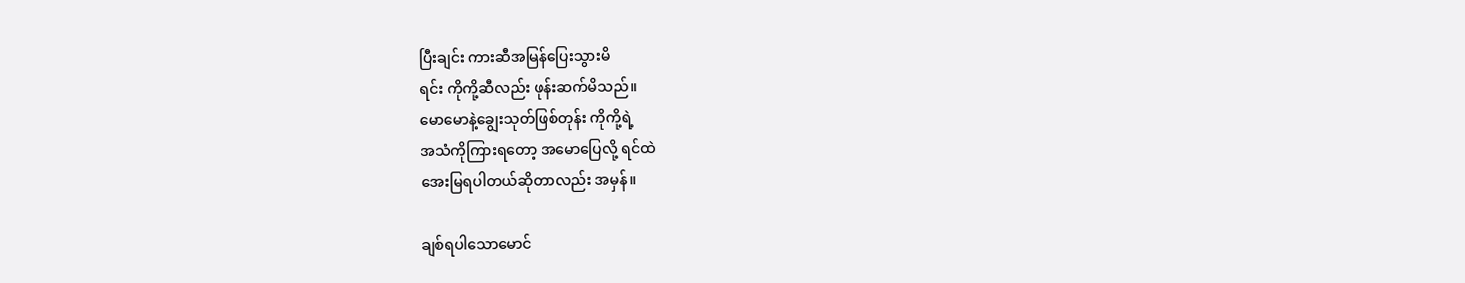ပြီးချင်း ကားဆီအမြန်ပြေးသွားမိ
ရင်း ကိုကို့ဆီလည်း ဖုန်းဆက်မိသည်။
မောမောနဲ့ချွေးသုတ်ဖြစ်တုန်း ကိုကို့ရဲ့
အသံကိုကြားရတော့ အမောပြေလို့ ရင်ထဲ
အေးမြရပါတယ်ဆိုတာလည်း အမှန်။

ချစ်ရပါသောမောင်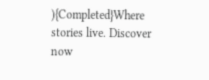){Completed}Where stories live. Discover now